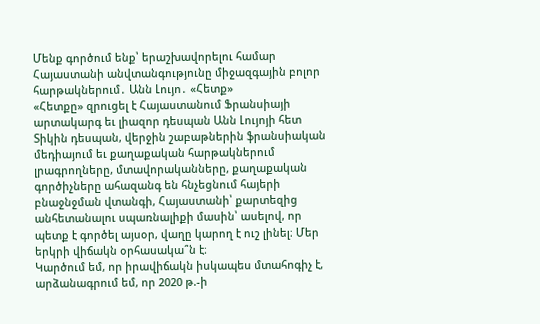Մենք գործում ենք՝ երաշխավորելու համար Հայաստանի անվտանգությունը միջազգային բոլոր հարթակներում․ Անն Լույո․ «Հետք»
«Հետքը» զրուցել է Հայաստանում Ֆրանսիայի արտակարգ եւ լիազոր դեսպան Անն Լույոյի հետ
Տիկին դեսպան, վերջին շաբաթներին ֆրանսիական մեդիայում եւ քաղաքական հարթակներում լրագրողները, մտավորականները, քաղաքական գործիչները ահազանգ են հնչեցնում հայերի բնաջնջման վտանգի, Հայաստանի՝ քարտեզից անհետանալու սպառնալիքի մասին՝ ասելով, որ պետք է գործել այսօր, վաղը կարող է ուշ լինել։ Մեր երկրի վիճակն օրհասակա՞ն է։
Կարծում եմ, որ իրավիճակն իսկապես մտահոգիչ է, արձանագրում եմ, որ 2020 թ.-ի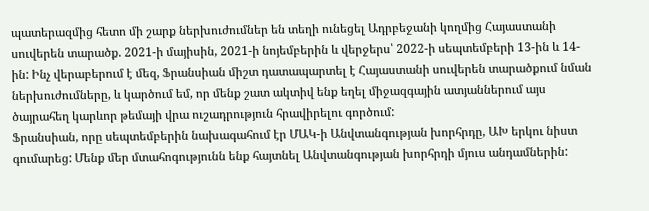պատերազմից հետո մի շարք ներխուժումներ են տեղի ունեցել Ադրբեջանի կողմից Հայաստանի սուվերեն տարածք. 2021-ի մայիսին, 2021-ի նոյեմբերին և վերջերս՝ 2022-ի սեպտեմբերի 13-ին և 14-ին: Ինչ վերաբերում է մեզ, Ֆրանսիան միշտ դատապարտել է Հայաստանի սուվերեն տարածքում նման ներխուժումները, և կարծում եմ, որ մենք շատ ակտիվ ենք եղել միջազգային ատյաններում այս ծայրահեղ կարևոր թեմայի վրա ուշադրություն հրավիրելու գործում:
Ֆրանսիան, որը սեպտեմբերին նախագահում էր ՄԱԿ-ի Անվտանգության խորհրդը, ԱԽ երկու նիստ գումարեց: Մենք մեր մտահոգությունն ենք հայտնել Անվտանգության խորհրդի մյուս անդամներին: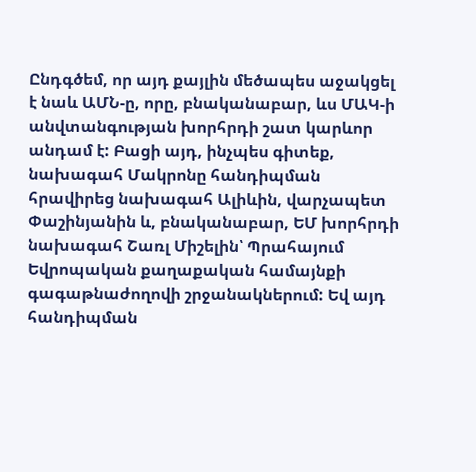Ընդգծեմ, որ այդ քայլին մեծապես աջակցել է նաև ԱՄՆ-ը, որը, բնականաբար, ևս ՄԱԿ-ի անվտանգության խորհրդի շատ կարևոր անդամ է: Բացի այդ, ինչպես գիտեք, նախագահ Մակրոնը հանդիպման հրավիրեց նախագահ Ալիևին, վարչապետ Փաշինյանին և, բնականաբար, ԵՄ խորհրդի նախագահ Շառլ Միշելին՝ Պրահայում Եվրոպական քաղաքական համայնքի գագաթնաժողովի շրջանակներում: Եվ այդ հանդիպման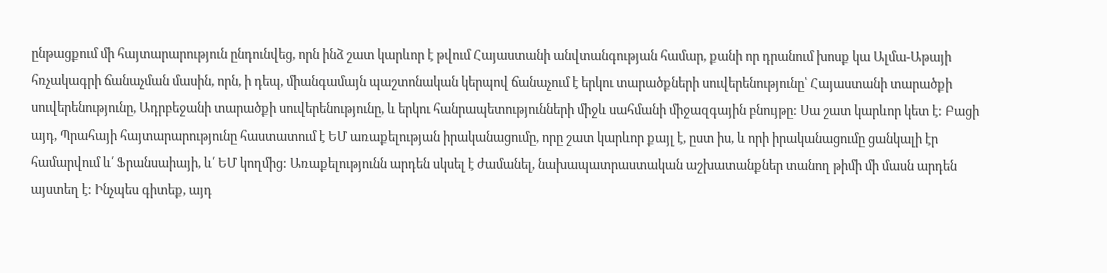ընթացքում մի հայտարարություն ընդունվեց, որն ինձ շատ կարևոր է թվում Հայաստանի անվտանգության համար, քանի որ դրանում խոսք կա Ալմա-Աթայի հռչակագրի ճանաչման մասին, որն, ի դեպ, միանգամայն պաշտոնական կերպով ճանաչում է երկու տարածքների սուվերենությունը՝ Հայաստանի տարածքի սուվերենությունը, Ադրբեջանի տարածքի սուվերենությունը, և երկու հանրապետությունների միջև սահմանի միջազգային բնույթը: Սա շատ կարևոր կետ է: Բացի այդ, Պրահայի հայտարարությունը հաստատում է ԵՄ առաքելության իրականացումը, որը շատ կարևոր քայլ է, ըստ իս, և որի իրականացումը ցանկալի էր համարվում և՛ Ֆրանսաիայի, և՛ ԵՄ կողմից: Առաքելությունն արդեն սկսել է ժամանել, նախապատրաստական աշխատանքներ տանող թիմի մի մասն արդեն այստեղ է: Ինչպես գիտեք, այդ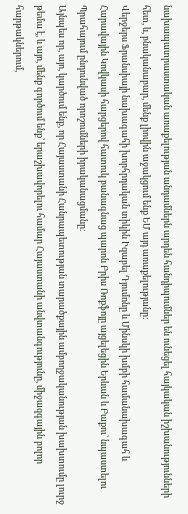նախապատրաստական առաքելության անդամներն արդեն հանդիպումներ են ունեցել հայկական իշխանությունների հետ, և, բնականաբար, մենք լիովին աջակցում ենք ԵՄ այդ առաքելությանը:
Վերջերս Ֆրանսիայի նախագահի խորհրդական տիկին Իզաբել Դյումոնը և Մինսկի խմբի համանախագահ և Հարավային Կովկասի հարցերով հատուկ բանագնաց պարոն Բրիս Ռոքֆոյը այցելեցին Երևան և Բաքու՝ նպաստելու Պրահայում ընդունված որոշումների իրականացմանը:
Այնպես որ, այո, կարծում ենք, որ Հայաստանի Հանրապետության տարածքային ամբողջականության խախտումը լուրջ թեմա է, և այո, մենք գործում ենք՝ երաշխավորելու համար Հայաստանի անվտանգությունը, միջազգային բոլոր հարթակներում,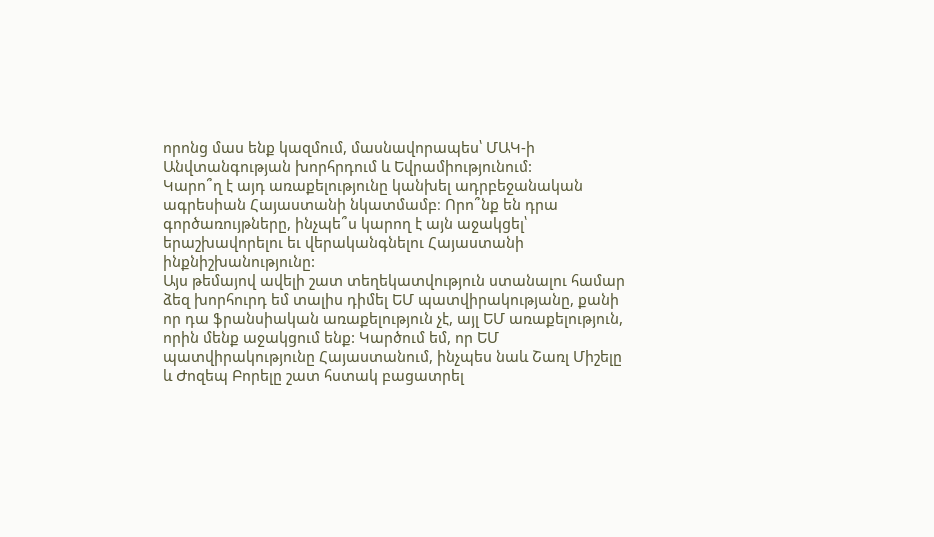որոնց մաս ենք կազմում, մասնավորապես՝ ՄԱԿ-ի Անվտանգության խորհրդում և Եվրամիությունում:
Կարո՞ղ է այդ առաքելությունը կանխել ադրբեջանական ագրեսիան Հայաստանի նկատմամբ։ Որո՞նք են դրա գործառույթները, ինչպե՞ս կարող է այն աջակցել՝ երաշխավորելու եւ վերականգնելու Հայաստանի ինքնիշխանությունը:
Այս թեմայով ավելի շատ տեղեկատվություն ստանալու համար ձեզ խորհուրդ եմ տալիս դիմել ԵՄ պատվիրակությանը, քանի որ դա ֆրանսիական առաքելություն չէ, այլ ԵՄ առաքելություն, որին մենք աջակցում ենք: Կարծում եմ, որ ԵՄ պատվիրակությունը Հայաստանում, ինչպես նաև Շառլ Միշելը և Ժոզեպ Բորելը շատ հստակ բացատրել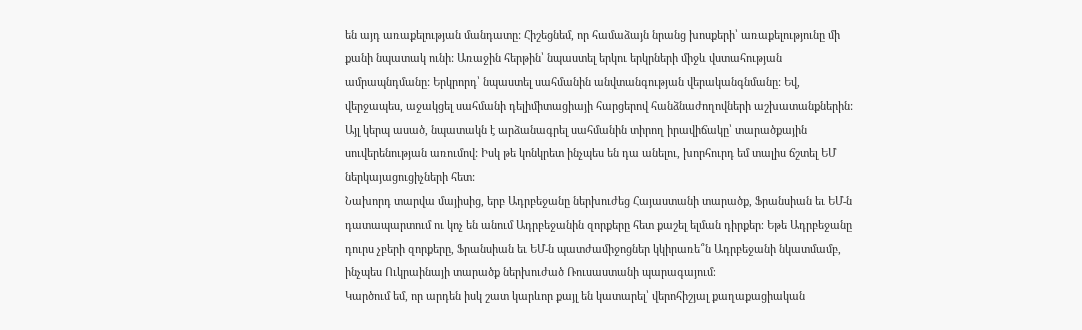են այդ առաքելության մանդատը: Հիշեցնեմ, որ համաձայն նրանց խոսքերի՝ առաքելությունը մի քանի նպատակ ունի: Առաջին հերթին՝ նպաստել երկու երկրների միջև վստահության ամրապնդմանը: Երկրորդ՝ նպաստել սահմանին անվտանգության վերականգնմանը: Եվ, վերջապես, աջակցել սահմանի դելիմիտացիայի հարցերով հանձնաժողովների աշխատանքներին: Այլ կերպ ասած, նպատակն է արձանագրել սահմանին տիրող իրավիճակը՝ տարածքային սուվերենության առումով: Իսկ թե կոնկրետ ինչպես են դա անելու, խորհուրդ եմ տալիս ճշտել ԵՄ ներկայացուցիչների հետ:
Նախորդ տարվա մայիսից, երբ Ադրբեջանը ներխուժեց Հայաստանի տարածք, Ֆրանսիան եւ ԵՄ-ն դատապարտում ու կոչ են անում Ադրբեջանին զորքերը հետ քաշել ելման դիրքեր։ Եթե Ադրբեջանը դուրս չբերի զորքերը, Ֆրանսիան եւ ԵՄ-ն պատժամիջոցներ կկիրառե՞ն Ադրբեջանի նկատմամբ, ինչպես Ուկրաինայի տարածք ներխուժած Ռուսաստանի պարագայում։
Կարծում եմ, որ արդեն իսկ շատ կարևոր քայլ են կատարել՝ վերոհիշյալ քաղաքացիական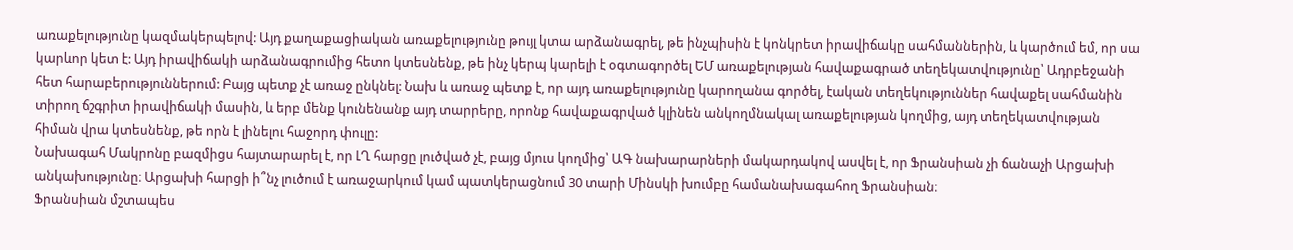առաքելությունը կազմակերպելով: Այդ քաղաքացիական առաքելությունը թույլ կտա արձանագրել, թե ինչպիսին է կոնկրետ իրավիճակը սահմաններին, և կարծում եմ, որ սա կարևոր կետ է: Այդ իրավիճակի արձանագրումից հետո կտեսնենք, թե ինչ կերպ կարելի է օգտագործել ԵՄ առաքելության հավաքագրած տեղեկատվությունը՝ Ադրբեջանի հետ հարաբերություններում: Բայց պետք չէ առաջ ընկնել: Նախ և առաջ պետք է, որ այդ առաքելությունը կարողանա գործել, էական տեղեկություններ հավաքել սահմանին տիրող ճշգրիտ իրավիճակի մասին, և երբ մենք կունենանք այդ տարրերը, որոնք հավաքագրված կլինեն անկողմնակալ առաքելության կողմից, այդ տեղեկատվության հիման վրա կտեսնենք, թե որն է լինելու հաջորդ փուլը:
Նախագահ Մակրոնը բազմիցս հայտարարել է, որ ԼՂ հարցը լուծված չէ, բայց մյուս կողմից՝ ԱԳ նախարարների մակարդակով ասվել է, որ Ֆրանսիան չի ճանաչի Արցախի անկախությունը։ Արցախի հարցի ի՞նչ լուծում է առաջարկում կամ պատկերացնում 30 տարի Մինսկի խումբը համանախագահող Ֆրանսիան։
Ֆրանսիան մշտապես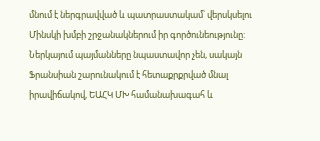մնում է ներգրավված և պատրաստակամ՝ վերսկսելու Մինսկի խմբի շրջանակներում իր գործունեությունը: Ներկայում պայմանները նպաստավոր չեն, սակայն Ֆրանսիան շարունակում է հետաքրքրված մնալ իրավիճակով, ԵԱՀԿ ՄԽ համանախագահ և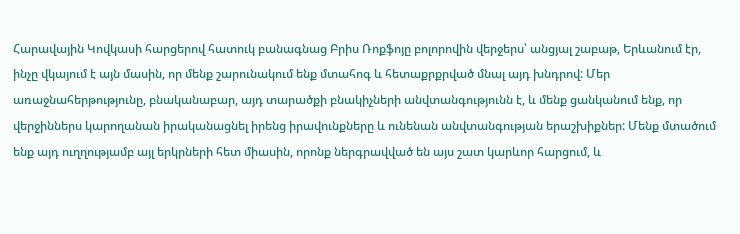Հարավային Կովկասի հարցերով հատուկ բանագնաց Բրիս Ռոքֆոյը բոլորովին վերջերս՝ անցյալ շաբաթ, Երևանում էր, ինչը վկայում է այն մասին, որ մենք շարունակում ենք մտահոգ և հետաքրքրված մնալ այդ խնդրով: Մեր առաջնահերթությունը, բնականաբար, այդ տարածքի բնակիչների անվտանգությունն է, և մենք ցանկանում ենք, որ վերջիններս կարողանան իրականացնել իրենց իրավունքները և ունենան անվտանգության երաշխիքներ: Մենք մտածում ենք այդ ուղղությամբ այլ երկրների հետ միասին, որոնք ներգրավված են այս շատ կարևոր հարցում, և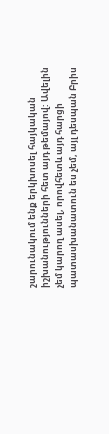շարունակում ենք երկխոսել հայկական իշխանությունների հետ այդ թեմայով: Ավելին չեմ կարող ասել, որովհետև այդ հարցի պատասխանատուն ես չեմ, այլ դեսպան Բրիս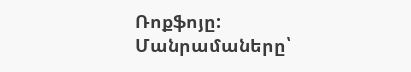Ռոքֆոյը:
Մանրամաները՝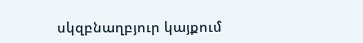սկզբնաղբյուր կայքում